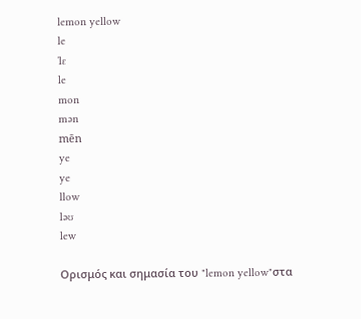lemon yellow
le
ˈlɛ
le
mon
mən
mēn
ye
ye
llow
ləʊ
lew

Ορισμός και σημασία του "lemon yellow"στα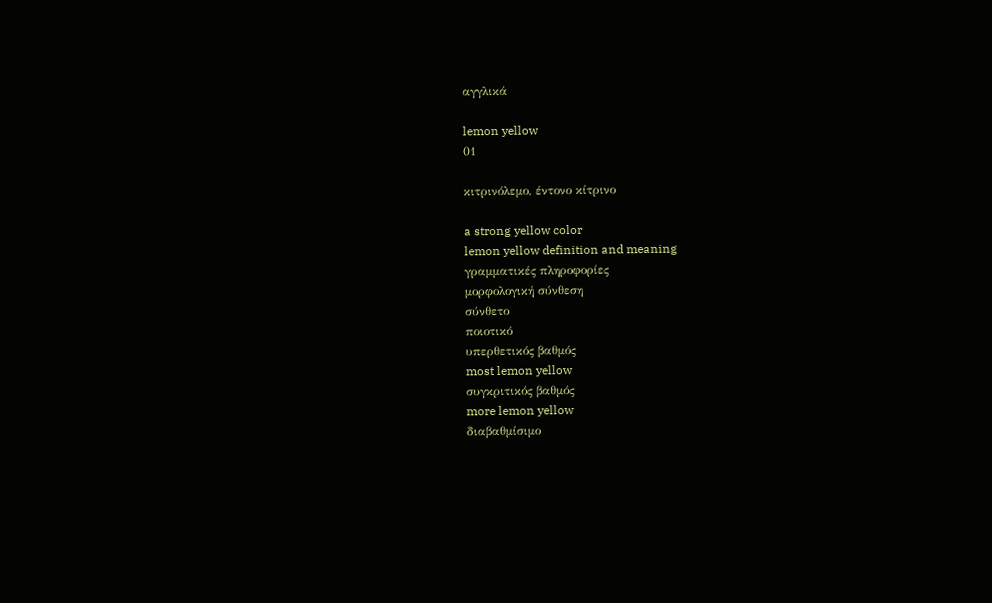αγγλικά

lemon yellow
01

κιτρινόλεμο, έντονο κίτρινο

a strong yellow color
lemon yellow definition and meaning
γραμματικές πληροφορίες
μορφολογική σύνθεση
σύνθετο
ποιοτικό
υπερθετικός βαθμός
most lemon yellow
συγκριτικός βαθμός
more lemon yellow
διαβαθμίσιμο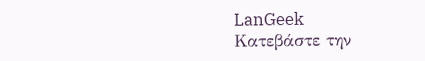LanGeek
Κατεβάστε την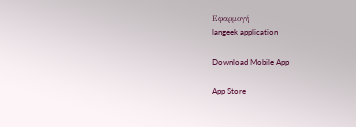Εφαρμογή
langeek application

Download Mobile App

App Store